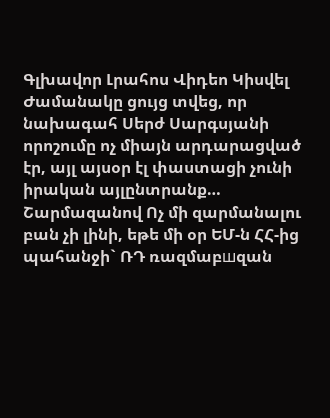Գլխավոր Լրահոս Վիդեո Կիսվել
Ժամանակը ցույց տվեց, որ նախագահ Սերժ Սարգսյանի որոշումը ոչ միայն արդարացված էր, այլ այսօր էլ փաստացի չունի իրական այլընտրանք… Շարմազանով Ոչ մի զարմանալու բան չի լինի, եթե մի օր ԵՄ-ն ՀՀ-ից պահանջի` ՌԴ ռազմաբшզան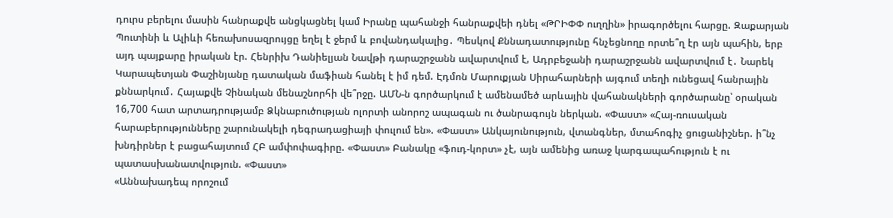դուրս բերելու մասին հանրաքվե անցկացնել կամ Իրանը պահանջի հանրաքվեի դնել «ԹՐԻՓՓ ուղղին» իրագործելու հարցը. Զաքարյան Պուտինի և Ալիևի հեռախոսազրույցը եղել է ջերմ և բովանդակալից․ Պեսկով Քննադատությունը հնչեցնողը որտե՞ղ էր այն պահին, երբ այդ պայքարը իրական էր. Հենրիխ Դանիելյան Նավթի դարաշրջանն ավարտվում է, Ադրբեջանի դարաշրջանն ավարտվում է․ Նարեկ Կարապետյան Փաշինյանը դատական մաֆիան հանել է իմ դեմ. Էդմոն Մարուքյան Սիրահարների այգում տեղի ունեցավ հանրային քննարկում․ Հայաքվե Չինական մենաշնորհի վե՞րջը. ԱՄՆ-ն գործարկում է ամենամեծ արևային վահանակների գործարանը՝ օրական 16,700 հատ արտադրությամբ Ձկնաբուծության ոլորտի անորոշ ապագան ու ծանրագույն ներկան. «Փաստ» «Հայ-ռուսական հարաբերությունները շարունակելի դեգրադացիայի փուլում են». «Փաստ» Անկայունություն, վտանգներ, մտահոգիչ ցուցանիշներ. ի՞նչ խնդիրներ է բացահայտում ՀԲ ամփոփագիրը. «Փաստ» Բանակը «ֆուդ-կորտ» չէ, այն ամենից առաջ կարգապահություն է ու պատասխանատվություն. «Փաստ»
«Աննախադեպ որոշում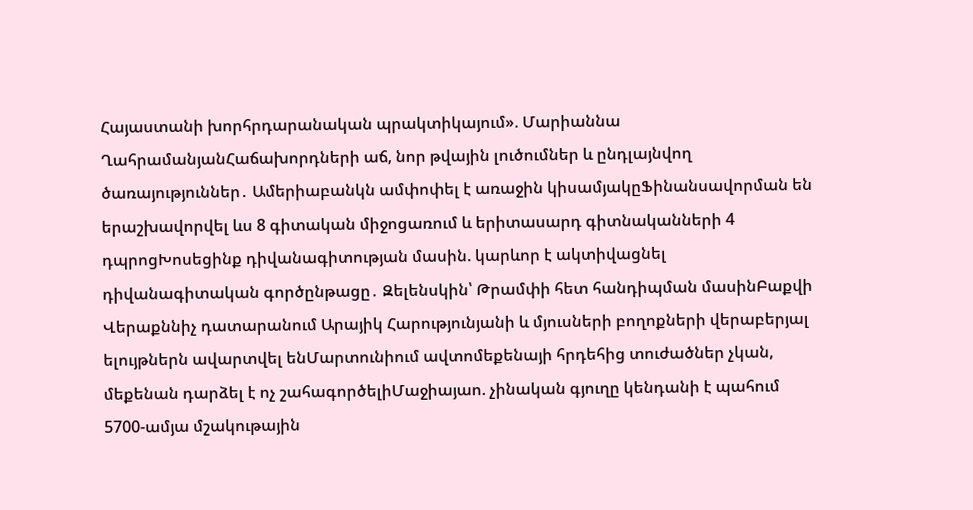Հայաստանի խորհրդարանական պրակտիկայում». Մարիաննա ՂահրամանյանՀաճախորդների աճ, նոր թվային լուծումներ և ընդլայնվող ծառայություններ․ Ամերիաբանկն ամփոփել է առաջին կիսամյակըՖինանսավորման են երաշխավորվել ևս 8 գիտական միջոցառում և երիտասարդ գիտնականների 4 դպրոցԽոսեցինք դիվանագիտության մասին. կարևոր է ակտիվացնել դիվանագիտական գործընթացը․ Զելենսկին՝ Թրամփի հետ հանդիպման մասինԲաքվի Վերաքննիչ դատարանում Արայիկ Հարությունյանի և մյուսների բողոքների վերաբերյալ ելույթներն ավարտվել ենՄարտունիում ավտոմեքենայի հրդեհից տուժածներ չկան, մեքենան դարձել է ոչ շահագործելիՄաջիայաո. չինական գյուղը կենդանի է պահում 5700-ամյա մշակութային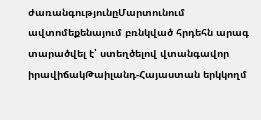ժառանգությունըՄարտունում ավտոմեքենայում բռնկված հրդեհն արագ տարածվել է՝ ստեղծելով վտանգավոր իրավիճակԹաիլանդ-Հայաստան երկկողմ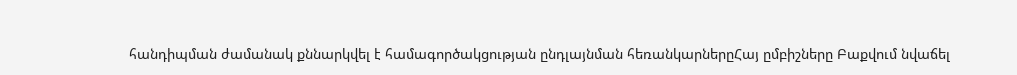հանդիպման ժամանակ քննարկվել է համագործակցության ընդլայնման հեռանկարներըՀայ ըմբիշները Բաքվում նվաճել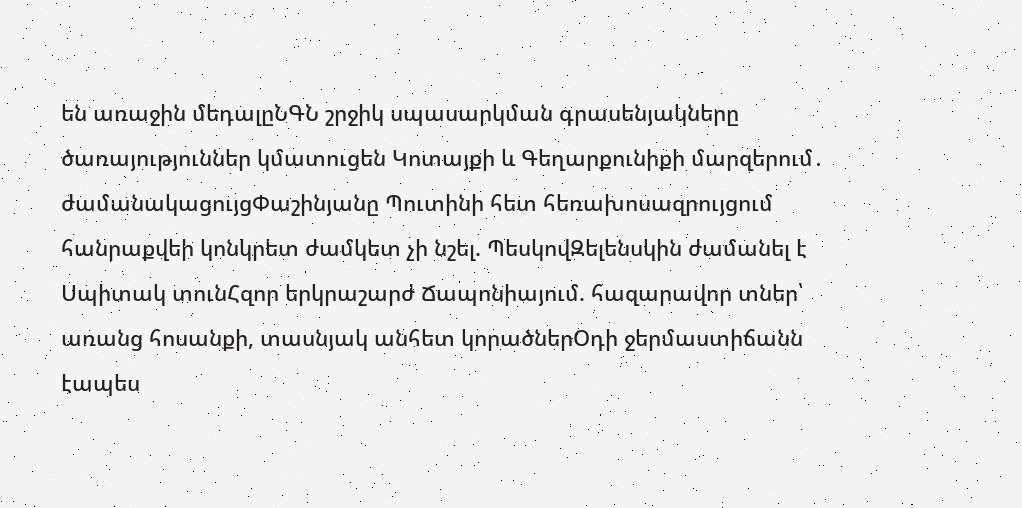են առաջին մեդալըՆԳՆ շրջիկ սպասարկման գրասենյակները ծառայություններ կմատուցեն Կոտայքի և Գեղարքունիքի մարզերում․ ժամանակացույցՓաշինյանը Պուտինի հետ հեռախոսազրույցում հանրաքվեի կոնկրետ ժամկետ չի նշել. ՊեսկովԶելենսկին ժամանել է Սպիտակ տունՀզոր երկրաշարժ Ճապոնիայում. հազարավոր տներ՝ առանց հոսանքի, տասնյակ անհետ կորածներՕդի ջերմաստիճանն էապես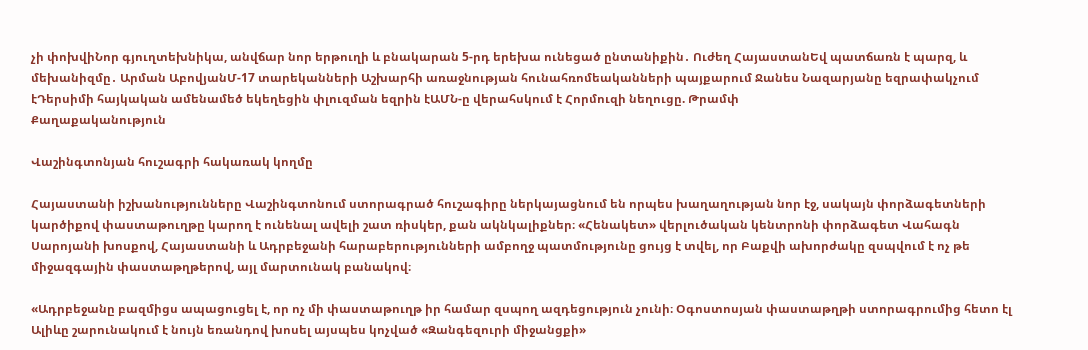չի փոխվիՆոր գյուղտեխնիկա, անվճար նոր երթուղի և բնակարան 5-րդ երեխա ունեցած ընտանիքին․ Ուժեղ ՀայաստանԵվ պատճառն է պարզ, և մեխանիզմը․ Արման ԱբովյանՄ-17 տարեկանների Աշխարհի առաջնության հունահռոմեականների պայքարում Ջանես Նազարյանը եզրափակչում էԴերսիմի հայկական ամենամեծ եկեղեցին փլուզման եզրին էԱՄՆ-ը վերահսկում է Հորմուզի նեղուցը. Թրամփ
Քաղաքականություն

Վաշինգտոնյան հուշագրի հակառակ կողմը

Հայաստանի իշխանությունները Վաշինգտոնում ստորագրած հուշագիրը ներկայացնում են որպես խաղաղության նոր էջ, սակայն փորձագետների կարծիքով փաստաթուղթը կարող է ունենալ ավելի շատ ռիսկեր, քան ակնկալիքներ։ «Հենակետ» վերլուծական կենտրոնի փորձագետ Վահագն Սարոյանի խոսքով, Հայաստանի և Ադրբեջանի հարաբերությունների ամբողջ պատմությունը ցույց է տվել, որ Բաքվի ախորժակը զսպվում է ոչ թե միջազգային փաստաթղթերով, այլ մարտունակ բանակով։

«Ադրբեջանը բազմիցս ապացուցել է, որ ոչ մի փաստաթուղթ իր համար զսպող ազդեցություն չունի։ Օգոստոսյան փաստաթղթի ստորագրումից հետո էլ Ալիևը շարունակում է նույն եռանդով խոսել այսպես կոչված «Զանգեզուրի միջանցքի»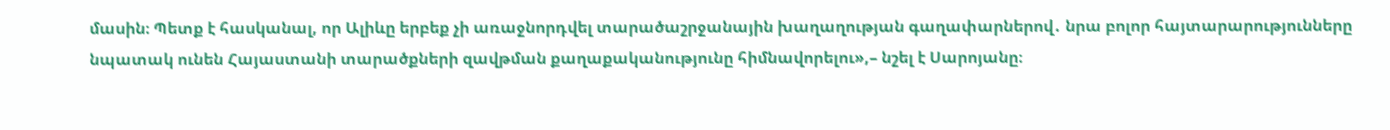մասին։ Պետք է հասկանալ, որ Ալիևը երբեք չի առաջնորդվել տարածաշրջանային խաղաղության գաղափարներով․ նրա բոլոր հայտարարությունները նպատակ ունեն Հայաստանի տարածքների զավթման քաղաքականությունը հիմնավորելու»,– նշել է Սարոյանը։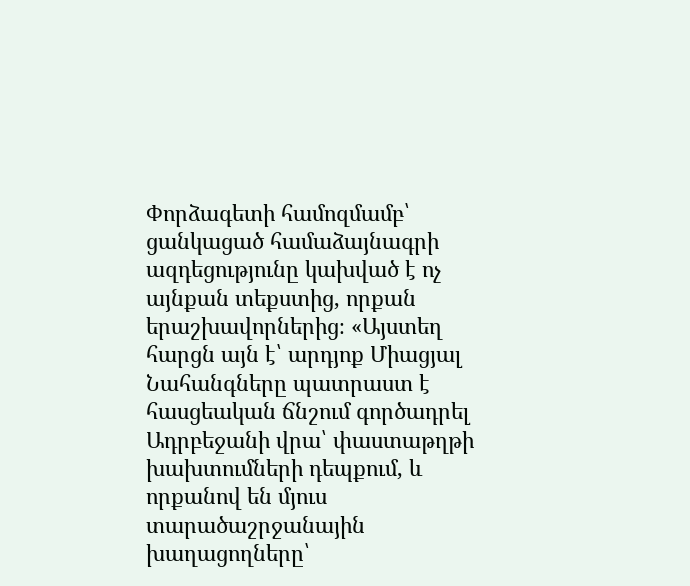Փորձագետի համոզմամբ՝ ցանկացած համաձայնագրի ազդեցությունը կախված է ոչ այնքան տեքստից, որքան երաշխավորներից։ «Այստեղ հարցն այն է՝ արդյոք Միացյալ Նահանգները պատրաստ է հասցեական ճնշում գործադրել Ադրբեջանի վրա՝ փաստաթղթի խախտումների դեպքում, և որքանով են մյուս տարածաշրջանային խաղացողները՝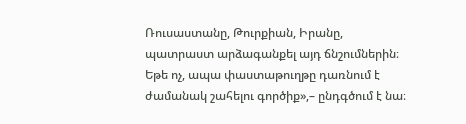Ռուսաստանը, Թուրքիան, Իրանը, պատրաստ արձագանքել այդ ճնշումներին։ Եթե ոչ, ապա փաստաթուղթը դառնում է ժամանակ շահելու գործիք»,– ընդգծում է նա։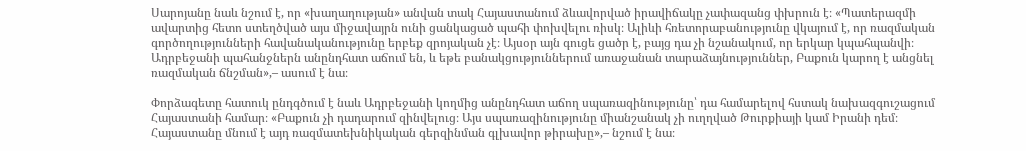Սարոյանը նաև նշում է, որ «խաղաղության» անվան տակ Հայաստանում ձևավորված իրավիճակը չափազանց փխրուն է։ «Պատերազմի ավարտից հետո ստեղծված այս միջավայրն ունի ցանկացած պահի փոխվելու ռիսկ։ Ալիևի հռետորաբանությունը վկայում է, որ ռազմական գործողությունների հավանականությունը երբեք զրոյական չէ։ Այսօր այն գուցե ցածր է, բայց դա չի նշանակում, որ երկար կպահպանվի։ Ադրբեջանի պահանջներն անընդհատ աճում են, և եթե բանակցություններում առաջանան տարաձայնություններ, Բաքուն կարող է անցնել ռազմական ճնշման»,– ասում է նա։

Փորձագետը հատուկ ընդգծում է նաև Ադրբեջանի կողմից անընդհատ աճող սպառազինությունը՝ դա համարելով հստակ նախազգուշացում Հայաստանի համար։ «Բաքուն չի դադարում զինվելուց։ Այս սպառազինությունը միանշանակ չի ուղղված Թուրքիայի կամ Իրանի դեմ։ Հայաստանը մնում է այդ ռազմատեխնիկական գերզինման գլխավոր թիրախը»,– նշում է նա։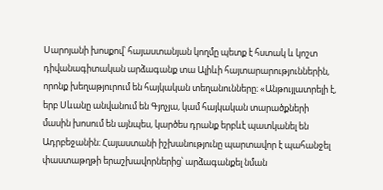Սարոյանի խոսքով՝ հայաստանյան կողմը պետք է հստակ և կոշտ դիվանագիտական արձագանք տա Ալիևի հայտարարություններին, որոնք խեղաթյուրում են հայկական տեղանունները։ «Անթույլատրելի է, երբ Սևանը անվանում են Գյոչյա, կամ հայկական տարածքների մասին խոսում են այնպես, կարծես դրանք երբևէ պատկանել են Ադրբեջանին։ Հայաստանի իշխանությունը պարտավոր է պահանջել փաստաթղթի երաշխավորներից՝ արձագանքել նման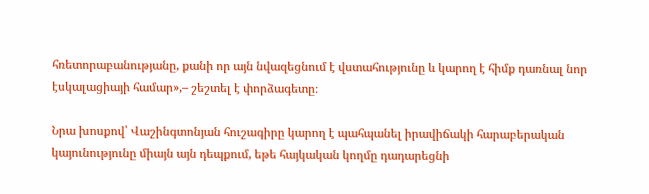հռետորաբանությանը, քանի որ այն նվազեցնում է վստահությունը և կարող է հիմք դառնալ նոր էսկալացիայի համար»,– շեշտել է փորձագետը։

Նրա խոսքով՝ Վաշինգտոնյան հուշագիրը կարող է պահպանել իրավիճակի հարաբերական կայունությունը միայն այն դեպքում, եթե հայկական կողմը դադարեցնի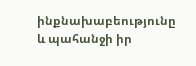ինքնախաբեությունը և պահանջի իր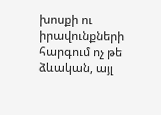խոսքի ու իրավունքների հարգում ոչ թե ձևական, այլ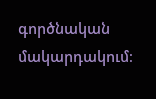գործնական մակարդակում։